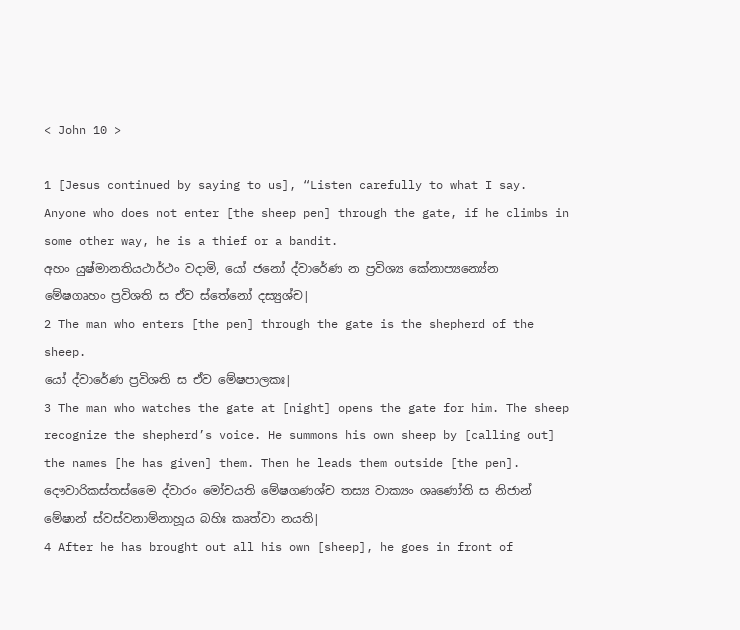< John 10 >

1 [Jesus continued by saying to us], “Listen carefully to what I say. Anyone who does not enter [the sheep pen] through the gate, if he climbs in some other way, he is a thief or a bandit.
අහං යුෂ්මානතියථාර්ථං වදාමි, යෝ ජනෝ ද්වාරේණ න ප්‍රවිශ්‍ය කේනාප්‍යන්‍යේන මේෂගෘහං ප්‍රවිශති ස ඒව ස්තේනෝ දස්‍යුශ්ච|
2 The man who enters [the pen] through the gate is the shepherd of the sheep.
යෝ ද්වාරේණ ප්‍රවිශති ස ඒව මේෂපාලකඃ|
3 The man who watches the gate at [night] opens the gate for him. The sheep recognize the shepherd’s voice. He summons his own sheep by [calling out] the names [he has given] them. Then he leads them outside [the pen].
දෞවාරිකස්තස්මෛ ද්වාරං මෝචයති මේෂගණශ්ච තස්‍ය වාක්‍යං ශෘණෝති ස නිජාන් මේෂාන් ස්වස්වනාම්නාහූය බහිඃ කෘත්වා නයති|
4 After he has brought out all his own [sheep], he goes in front of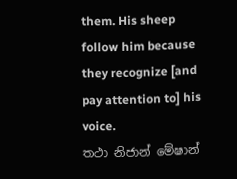them. His sheep follow him because they recognize [and pay attention to] his voice.
තථා නිජාන් මේෂාන්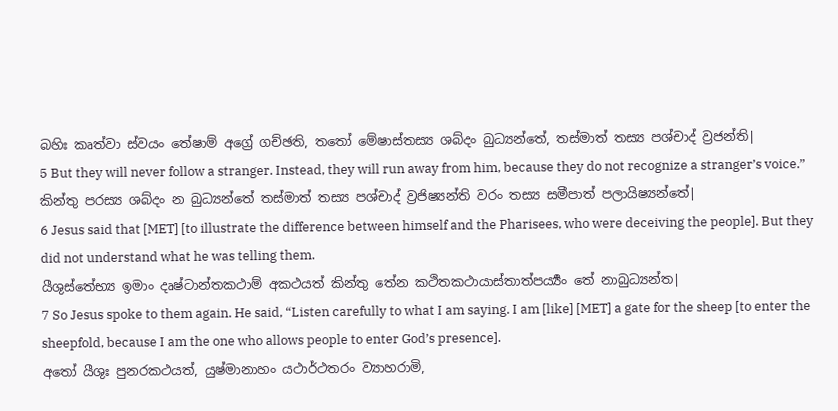බහිඃ කෘත්වා ස්වයං තේෂාම් අග්‍රේ ගච්ඡති, තතෝ මේෂාස්තස්‍ය ශබ්දං බුධ්‍යන්තේ, තස්මාත් තස්‍ය පශ්චාද් ව්‍රජන්ති|
5 But they will never follow a stranger. Instead, they will run away from him, because they do not recognize a stranger’s voice.”
කින්තු පරස්‍ය ශබ්දං න බුධ්‍යන්තේ තස්මාත් තස්‍ය පශ්චාද් ව්‍රජිෂ්‍යන්ති වරං තස්‍ය සමීපාත් පලායිෂ්‍යන්තේ|
6 Jesus said that [MET] [to illustrate the difference between himself and the Pharisees, who were deceiving the people]. But they did not understand what he was telling them.
යීශුස්තේභ්‍ය ඉමාං දෘෂ්ටාන්තකථාම් අකථයත් කින්තු තේන කථිතකථායාස්තාත්පර්‍ය්‍යං තේ නාබුධ්‍යන්ත|
7 So Jesus spoke to them again. He said, “Listen carefully to what I am saying. I am [like] [MET] a gate for the sheep [to enter the sheepfold, because I am the one who allows people to enter God’s presence].
අතෝ යීශුඃ පුනරකථයත්, යුෂ්මානාහං යථාර්ථතරං ව්‍යාහරාමි,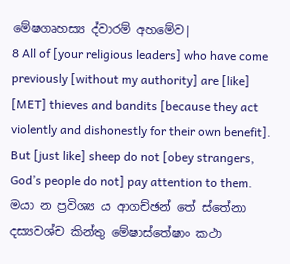මේෂගෘහස්‍ය ද්වාරම් අහමේව|
8 All of [your religious leaders] who have come previously [without my authority] are [like] [MET] thieves and bandits [because they act violently and dishonestly for their own benefit]. But [just like] sheep do not [obey strangers, God’s people do not] pay attention to them.
මයා න ප්‍රවිශ්‍ය ය ආගච්ඡන් තේ ස්තේනා දස්‍යවශ්ච කින්තු මේෂාස්තේෂාං කථා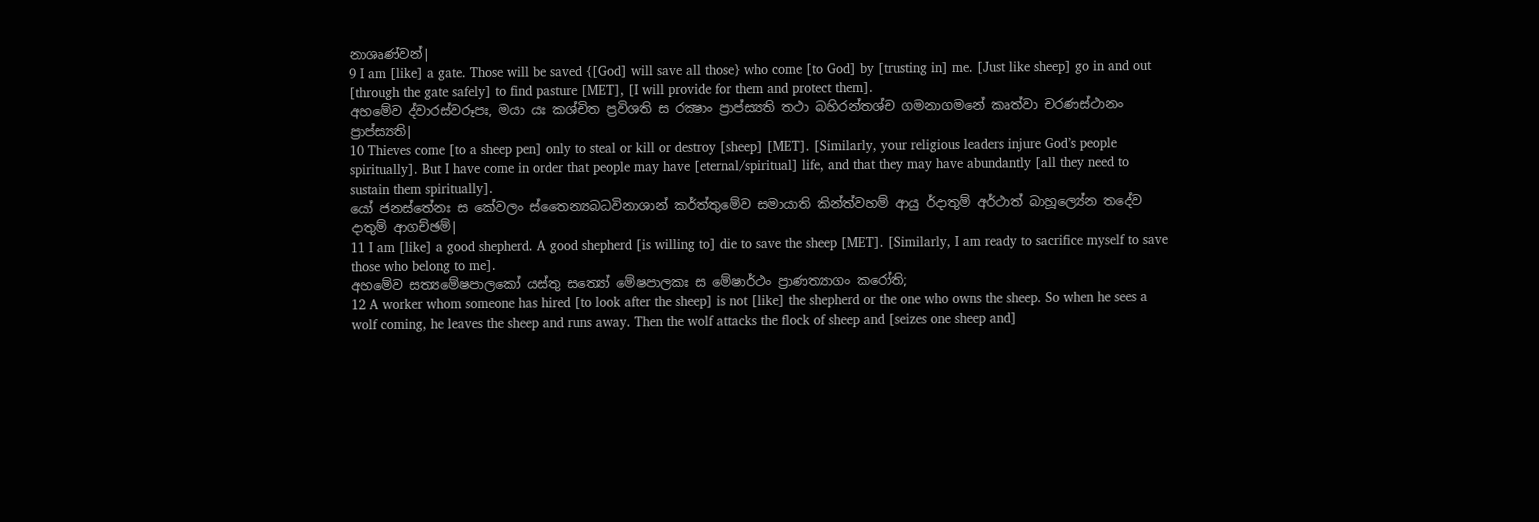නාශෘණ්වන්|
9 I am [like] a gate. Those will be saved {[God] will save all those} who come [to God] by [trusting in] me. [Just like sheep] go in and out [through the gate safely] to find pasture [MET], [I will provide for them and protect them].
අහමේව ද්වාරස්වරූපඃ, මයා යඃ කශ්චිත ප්‍රවිශති ස රක්‍ෂාං ප්‍රාප්ස්‍යති තථා බහිරන්තශ්ච ගමනාගමනේ කෘත්වා චරණස්ථානං ප්‍රාප්ස්‍යති|
10 Thieves come [to a sheep pen] only to steal or kill or destroy [sheep] [MET]. [Similarly, your religious leaders injure God’s people spiritually]. But I have come in order that people may have [eternal/spiritual] life, and that they may have abundantly [all they need to sustain them spiritually].
යෝ ජනස්තේනඃ ස කේවලං ස්තෛන්‍යබධවිනාශාන් කර්ත්තුමේව සමායාති කින්ත්වහම් ආයු ර්දාතුම් අර්ථාත් බාහූල්‍යේන තදේව දාතුම් ආගච්ඡම්|
11 I am [like] a good shepherd. A good shepherd [is willing to] die to save the sheep [MET]. [Similarly, I am ready to sacrifice myself to save those who belong to me].
අහමේව සත්‍යමේෂපාලකෝ යස්තු සත්‍යෝ මේෂපාලකඃ ස මේෂාර්ථං ප්‍රාණත්‍යාගං කරෝති;
12 A worker whom someone has hired [to look after the sheep] is not [like] the shepherd or the one who owns the sheep. So when he sees a wolf coming, he leaves the sheep and runs away. Then the wolf attacks the flock of sheep and [seizes one sheep and]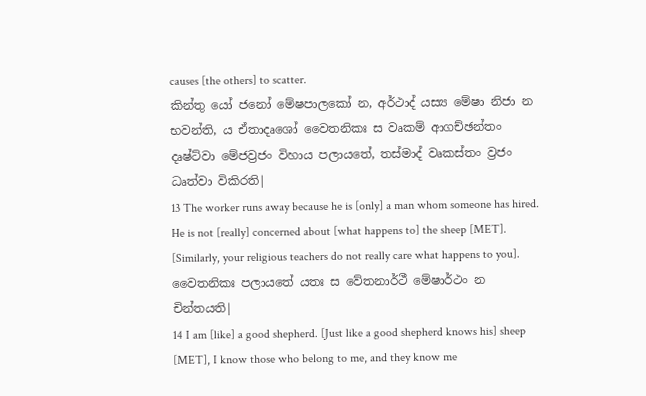causes [the others] to scatter.
කින්තු යෝ ජනෝ මේෂපාලකෝ න, අර්ථාද් යස්‍ය මේෂා නිජා න භවන්ති, ය ඒතාදෘශෝ වෛතනිකඃ ස වෘකම් ආගච්ඡන්තං දෘෂ්ට්වා මේජව්‍රජං විහාය පලායතේ, තස්මාද් වෘකස්තං ව්‍රජං ධෘත්වා විකිරති|
13 The worker runs away because he is [only] a man whom someone has hired. He is not [really] concerned about [what happens to] the sheep [MET]. [Similarly, your religious teachers do not really care what happens to you].
වෛතනිකඃ පලායතේ යතඃ ස වේතනාර්ථී මේෂාර්ථං න චින්තයති|
14 I am [like] a good shepherd. [Just like a good shepherd knows his] sheep [MET], I know those who belong to me, and they know me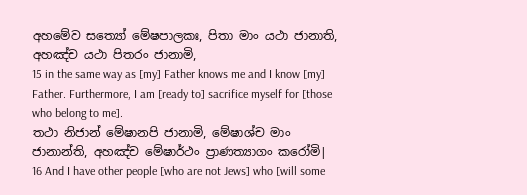අහමේව සත්‍යෝ මේෂපාලකඃ, පිතා මාං යථා ජානාති, අහඤ්ච යථා පිතරං ජානාමි,
15 in the same way as [my] Father knows me and I know [my] Father. Furthermore, I am [ready to] sacrifice myself for [those who belong to me].
තථා නිජාන් මේෂානපි ජානාමි, මේෂාශ්ච මාං ජානාන්ති, අහඤ්ච මේෂාර්ථං ප්‍රාණත්‍යාගං කරෝමි|
16 And I have other people [who are not Jews] who [will some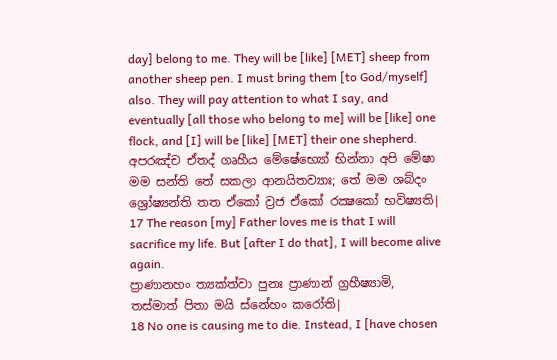day] belong to me. They will be [like] [MET] sheep from another sheep pen. I must bring them [to God/myself] also. They will pay attention to what I say, and eventually [all those who belong to me] will be [like] one flock, and [I] will be [like] [MET] their one shepherd.
අපරඤ්ච ඒතද් ගෘහීය මේෂේභ්‍යෝ භින්නා අපි මේෂා මම සන්ති තේ සකලා ආනයිතව්‍යාඃ; තේ මම ශබ්දං ශ්‍රෝෂ්‍යන්ති තත ඒකෝ ව්‍රජ ඒකෝ රක්‍ෂකෝ භවිෂ්‍යති|
17 The reason [my] Father loves me is that I will sacrifice my life. But [after I do that], I will become alive again.
ප්‍රාණානහං ත්‍යක්ත්වා පුනඃ ප්‍රාණාන් ග්‍රහීෂ්‍යාමි, තස්මාත් පිතා මයි ස්නේහං කරෝති|
18 No one is causing me to die. Instead, I [have chosen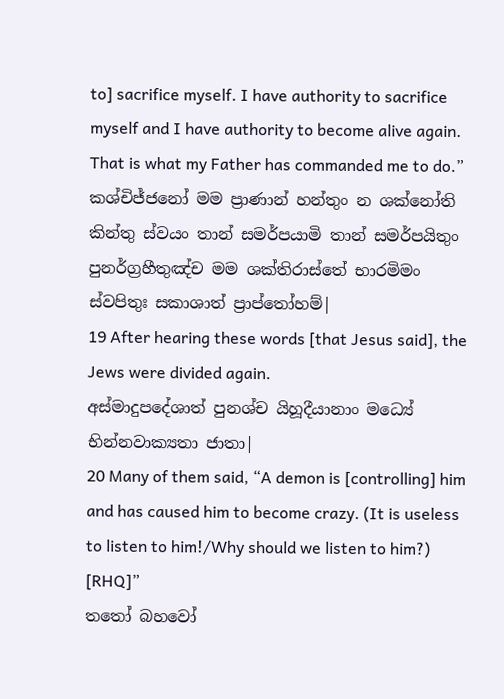to] sacrifice myself. I have authority to sacrifice myself and I have authority to become alive again. That is what my Father has commanded me to do.”
කශ්චිජ්ජනෝ මම ප්‍රාණාන් හන්තුං න ශක්නෝති කින්තු ස්වයං තාන් සමර්පයාමි තාන් සමර්පයිතුං පුනර්ග්‍රහීතුඤ්ච මම ශක්තිරාස්තේ භාරමිමං ස්වපිතුඃ සකාශාත් ප්‍රාප්තෝහම්|
19 After hearing these words [that Jesus said], the Jews were divided again.
අස්මාදුපදේශාත් පුනශ්ච යිහූදීයානාං මධ්‍යේ භින්නවාක්‍යතා ජාතා|
20 Many of them said, “A demon is [controlling] him and has caused him to become crazy. (It is useless to listen to him!/Why should we listen to him?) [RHQ]”
තතෝ බහවෝ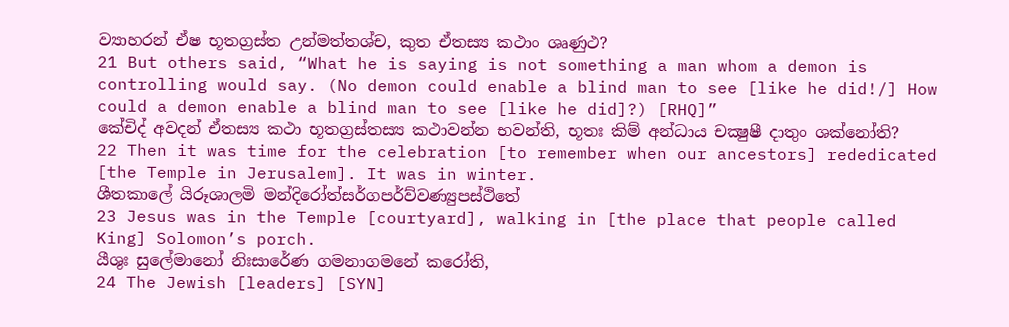ව්‍යාහරන් ඒෂ භූතග්‍රස්ත උන්මත්තශ්ච, කුත ඒතස්‍ය කථාං ශෘණුථ?
21 But others said, “What he is saying is not something a man whom a demon is controlling would say. (No demon could enable a blind man to see [like he did!/] How could a demon enable a blind man to see [like he did]?) [RHQ]”
කේචිද් අවදන් ඒතස්‍ය කථා භූතග්‍රස්තස්‍ය කථාවන්න භවන්ති, භූතඃ කිම් අන්ධාය චක්‍ෂුෂී දාතුං ශක්නෝති?
22 Then it was time for the celebration [to remember when our ancestors] rededicated [the Temple in Jerusalem]. It was in winter.
ශීතකාලේ යිරූශාලමි මන්දිරෝත්සර්ගපර්ව්වණ්‍යුපස්ථිතේ
23 Jesus was in the Temple [courtyard], walking in [the place that people called King] Solomon’s porch.
යීශුඃ සුලේමානෝ නිඃසාරේණ ගමනාගමනේ කරෝති,
24 The Jewish [leaders] [SYN]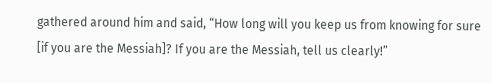gathered around him and said, “How long will you keep us from knowing for sure [if you are the Messiah]? If you are the Messiah, tell us clearly!”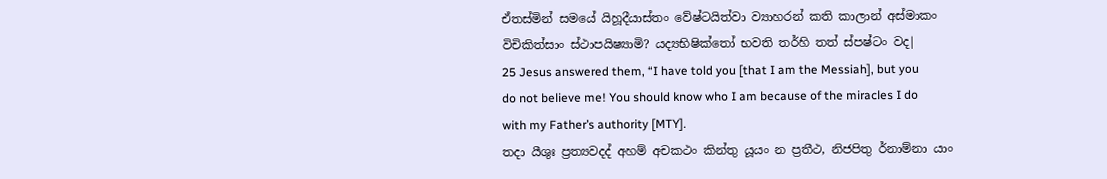ඒතස්මින් සමයේ යිහූදීයාස්තං වේෂ්ටයිත්වා ව්‍යාහරන් කති කාලාන් අස්මාකං විචිකිත්සාං ස්ථාපයිෂ්‍යාමි? යද්‍යභිෂික්තෝ භවති තර්හි තත් ස්පෂ්ටං වද|
25 Jesus answered them, “I have told you [that I am the Messiah], but you do not believe me! You should know who I am because of the miracles I do with my Father’s authority [MTY].
තදා යීශුඃ ප්‍රත්‍යවදද් අහම් අචකථං කින්තු යූයං න ප්‍රතීථ, නිජපිතු ර්නාම්නා යාං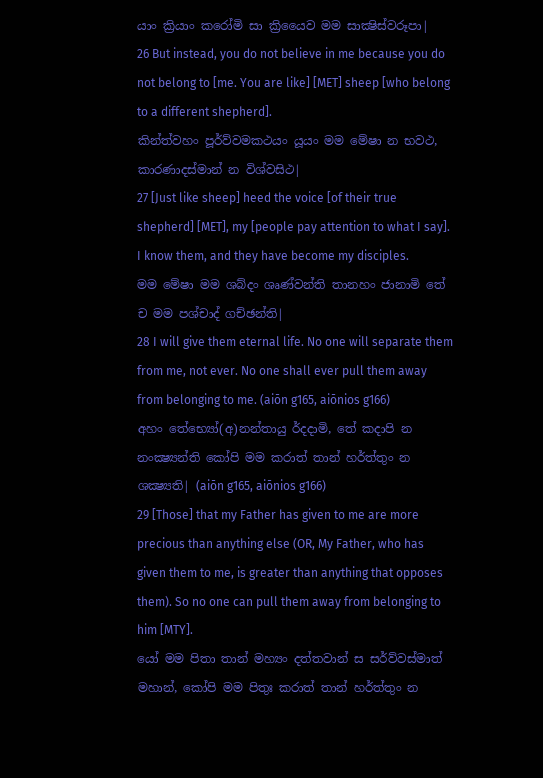යාං ක්‍රියාං කරෝමි සා ක්‍රියෛව මම සාක්‍ෂිස්වරූපා|
26 But instead, you do not believe in me because you do not belong to [me. You are like] [MET] sheep [who belong to a different shepherd].
කින්ත්වහං පූර්ව්වමකථයං යූයං මම මේෂා න භවථ, කාරණාදස්මාන් න විශ්වසිථ|
27 [Just like sheep] heed the voice [of their true shepherd] [MET], my [people pay attention to what I say]. I know them, and they have become my disciples.
මම මේෂා මම ශබ්දං ශෘණ්වන්ති තානහං ජානාමි තේ ච මම පශ්චාද් ගච්ඡන්ති|
28 I will give them eternal life. No one will separate them from me, not ever. No one shall ever pull them away from belonging to me. (aiōn g165, aiōnios g166)
අහං තේභ්‍යෝ(අ)නන්තායු ර්දදාමි, තේ කදාපි න නංක්‍ෂ්‍යන්ති කෝපි මම කරාත් තාන් හර්ත්තුං න ශක්‍ෂ්‍යති| (aiōn g165, aiōnios g166)
29 [Those] that my Father has given to me are more precious than anything else (OR, My Father, who has given them to me, is greater than anything that opposes them). So no one can pull them away from belonging to him [MTY].
යෝ මම පිතා තාන් මහ්‍යං දත්තවාන් ස සර්ව්වස්මාත් මහාන්, කෝපි මම පිතුඃ කරාත් තාන් හර්ත්තුං න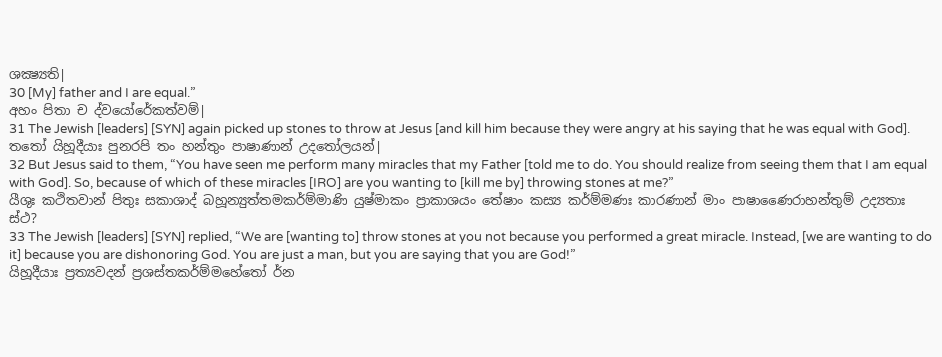ශක්‍ෂ්‍යති|
30 [My] father and I are equal.”
අහං පිතා ච ද්වයෝරේකත්වම්|
31 The Jewish [leaders] [SYN] again picked up stones to throw at Jesus [and kill him because they were angry at his saying that he was equal with God].
තතෝ යිහූදීයාඃ පුනරපි තං හන්තුං පාෂාණාන් උදතෝලයන්|
32 But Jesus said to them, “You have seen me perform many miracles that my Father [told me to do. You should realize from seeing them that I am equal with God]. So, because of which of these miracles [IRO] are you wanting to [kill me by] throwing stones at me?”
යීශුඃ කථිතවාන් පිතුඃ සකාශාද් බහූන්‍යුත්තමකර්ම්මාණි යුෂ්මාකං ප්‍රාකාශයං තේෂාං කස්‍ය කර්ම්මණඃ කාරණාන් මාං පාෂාණෛරාහන්තුම් උද්‍යතාඃ ස්ථ?
33 The Jewish [leaders] [SYN] replied, “We are [wanting to] throw stones at you not because you performed a great miracle. Instead, [we are wanting to do it] because you are dishonoring God. You are just a man, but you are saying that you are God!”
යිහූදීයාඃ ප්‍රත්‍යවදන් ප්‍රශස්තකර්ම්මහේතෝ ර්න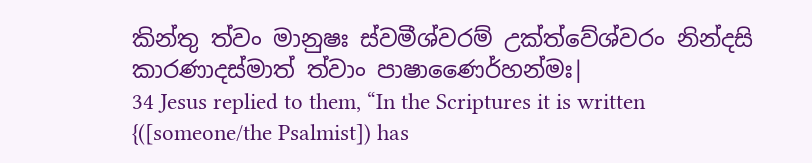කින්තු ත්වං මානුෂඃ ස්වමීශ්වරම් උක්ත්වේශ්වරං නින්දසි කාරණාදස්මාත් ත්වාං පාෂාණෛර්හන්මඃ|
34 Jesus replied to them, “In the Scriptures it is written {([someone/the Psalmist]) has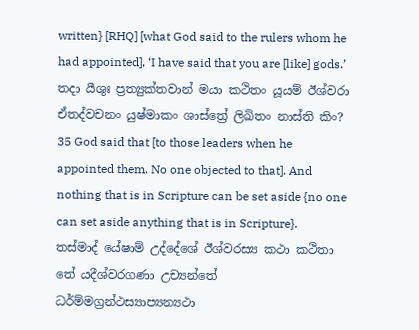written} [RHQ] [what God said to the rulers whom he had appointed], ‘I have said that you are [like] gods.’
තදා යීශුඃ ප්‍රත්‍යුක්තවාන් මයා කථිතං යූයම් ඊශ්වරා ඒතද්වචනං යුෂ්මාකං ශාස්ත්‍රේ ලිඛිතං නාස්ති කිං?
35 God said that [to those leaders when he appointed them. No one objected to that]. And nothing that is in Scripture can be set aside {no one can set aside anything that is in Scripture}.
තස්මාද් යේෂාම් උද්දේශේ ඊශ්වරස්‍ය කථා කථිතා තේ යදීශ්වරගණා උච්‍යන්තේ ධර්ම්මග්‍රන්ථස්‍යාප්‍යන්‍යථා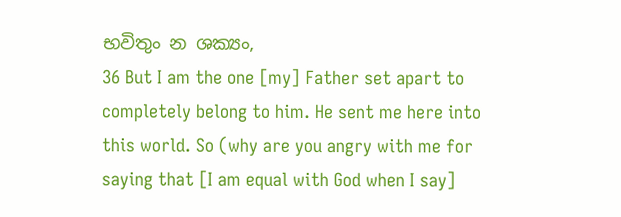භවිතුං න ශක්‍යං,
36 But I am the one [my] Father set apart to completely belong to him. He sent me here into this world. So (why are you angry with me for saying that [I am equal with God when I say]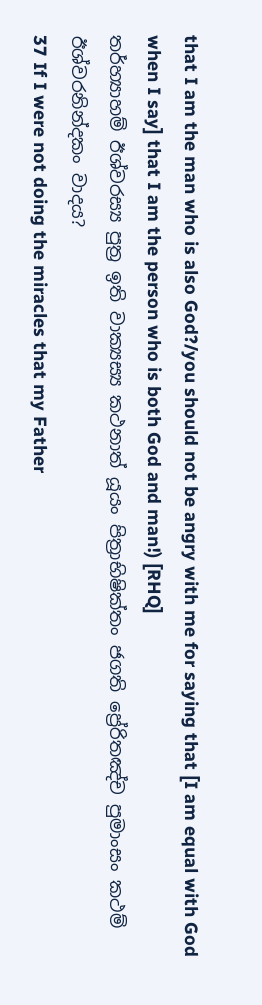that I am the man who is also God?/you should not be angry with me for saying that [I am equal with God when I say] that I am the person who is both God and man!) [RHQ]
තර්හ්‍යාහම් ඊශ්වරස්‍ය පුත්‍ර ඉති වාක්‍යස්‍ය කථනාත් යූයං පිත්‍රාභිෂික්තං ජගති ප්‍රේරිතඤ්ච පුමාංසං කථම් ඊශ්වරනින්දකං වාදය?
37 If I were not doing the miracles that my Father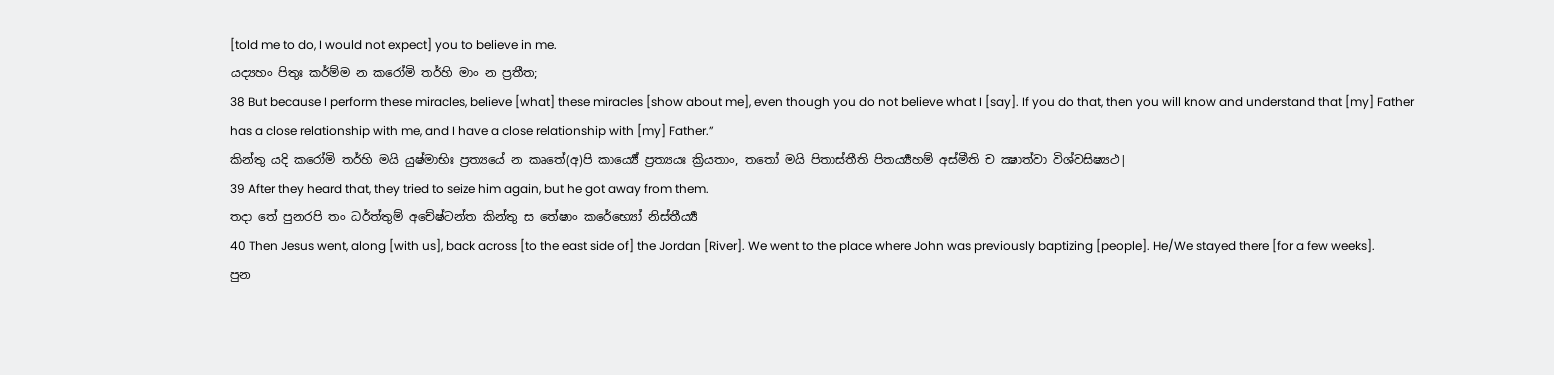[told me to do, I would not expect] you to believe in me.
යද්‍යහං පිතුඃ කර්ම්ම න කරෝමි තර්හි මාං න ප්‍රතීත;
38 But because I perform these miracles, believe [what] these miracles [show about me], even though you do not believe what I [say]. If you do that, then you will know and understand that [my] Father has a close relationship with me, and I have a close relationship with [my] Father.”
කින්තු යදි කරෝමි තර්හි මයි යුෂ්මාභිඃ ප්‍රත්‍යයේ න කෘතේ(අ)පි කාර්‍ය්‍යේ ප්‍රත්‍යයඃ ක්‍රියතාං, තතෝ මයි පිතාස්තීති පිතර්‍ය්‍යහම් අස්මීති ච ක්‍ෂාත්වා විශ්වසිෂ්‍යථ|
39 After they heard that, they tried to seize him again, but he got away from them.
තදා තේ පුනරපි තං ධර්ත්තුම් අචේෂ්ටන්ත කින්තු ස තේෂාං කරේභ්‍යෝ නිස්තීර්‍ය්‍ය
40 Then Jesus went, along [with us], back across [to the east side of] the Jordan [River]. We went to the place where John was previously baptizing [people]. He/We stayed there [for a few weeks].
පුන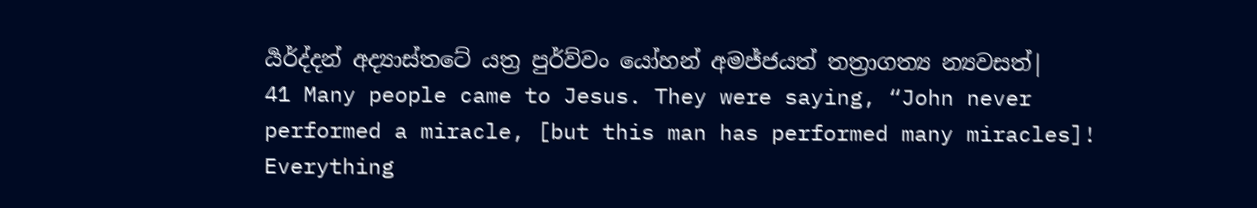ර්‍යර්ද්දන් අද්‍යාස්තටේ යත්‍ර පුර්ව්වං යෝහන් අමජ්ජයත් තත්‍රාගත්‍ය න්‍යවසත්|
41 Many people came to Jesus. They were saying, “John never performed a miracle, [but this man has performed many miracles]! Everything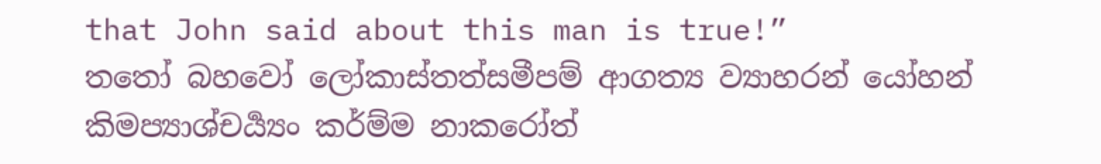that John said about this man is true!”
තතෝ බහවෝ ලෝකාස්තත්සමීපම් ආගත්‍ය ව්‍යාහරන් යෝහන් කිමප්‍යාශ්චර්‍ය්‍යං කර්ම්ම නාකරෝත්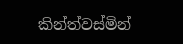කින්ත්වස්මින්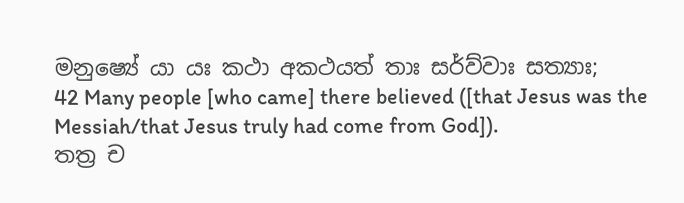මනුෂ්‍යේ යා යඃ කථා අකථයත් තාඃ සර්ව්වාඃ සත්‍යාඃ;
42 Many people [who came] there believed ([that Jesus was the Messiah/that Jesus truly had come from God]).
තත්‍ර ච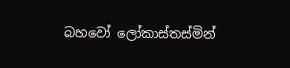බහවෝ ලෝකාස්තස්මින්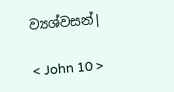ව්‍යශ්වසන්|

< John 10 >